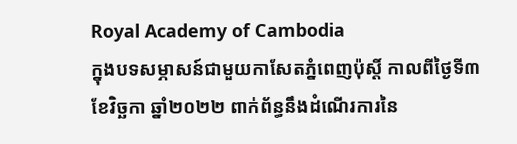Royal Academy of Cambodia
ក្នុងបទសម្ភាសន៍ជាមួយកាសែតភ្នំពេញប៉ុស្តិ៍ កាលពីថ្ងៃទី៣ ខែវិច្ឆកា ឆ្នាំ២០២២ ពាក់ព័ន្ធនឹងដំណើរការនៃ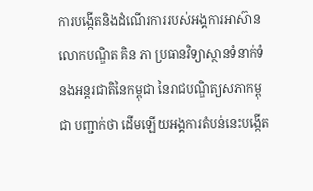ការបង្កើតនិងដំណើរការរបស់អង្គការអាស៊ាន លោកបណ្ឌិត គិន ភា ប្រធានវិទ្យាស្ថានទំនាក់ទំនងអន្តរជាតិនៃកម្ពុជា នៃរាជបណ្ឌិត្យសភាកម្ពុជា បញ្ជាក់ថា ដើមឡើយអង្គការតំបន់នេះបង្កើត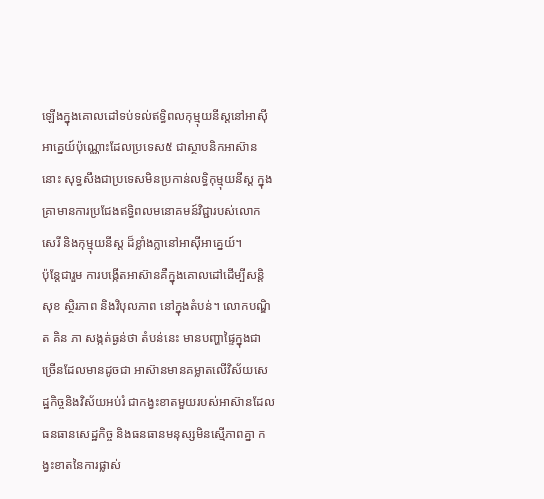ឡើងក្នុងគោលដៅទប់ទល់ឥទ្ធិពលកុម្មុយនីស្តនៅអាស៊ីអាគ្នេយ៍ប៉ុណ្ណោះដែលប្រទេស៥ ជាស្ថាបនិកអាស៊ាននោះ សុទ្ធសឹងជាប្រទេសមិនប្រកាន់លទ្ធិកុម្មុយនីស្ត ក្នុងគ្រាមានការប្រជែងឥទ្ធិពលមនោគមន៍វិជ្ជារបស់លោកសេរី និងកុម្មុយនីស្ត ដ៏ខ្លាំងក្លានៅអាស៊ីអាគ្នេយ៍។
ប៉ុន្តែជារួម ការបង្កើតអាស៊ានគឺក្នុងគោលដៅដើម្បីសន្តិសុខ ស្ថិរភាព និងវិបុលភាព នៅក្នុងតំបន់។ លោកបណ្ឌិត គិន ភា សង្កត់ធ្ងន់ថា តំបន់នេះ មានបញ្ហាផ្ទៃក្នុងជាច្រើនដែលមានដូចជា អាស៊ានមានគម្លាតលើវិស័យសេដ្ឋកិច្ចនិងវិស័យអប់រំ ជាកង្វះខាតមួយរបស់អាស៊ានដែលធនធានសេដ្ឋកិច្ច និងធនធានមនុស្សមិនស្មើភាពគ្នា កង្វះខាតនៃការផ្លាស់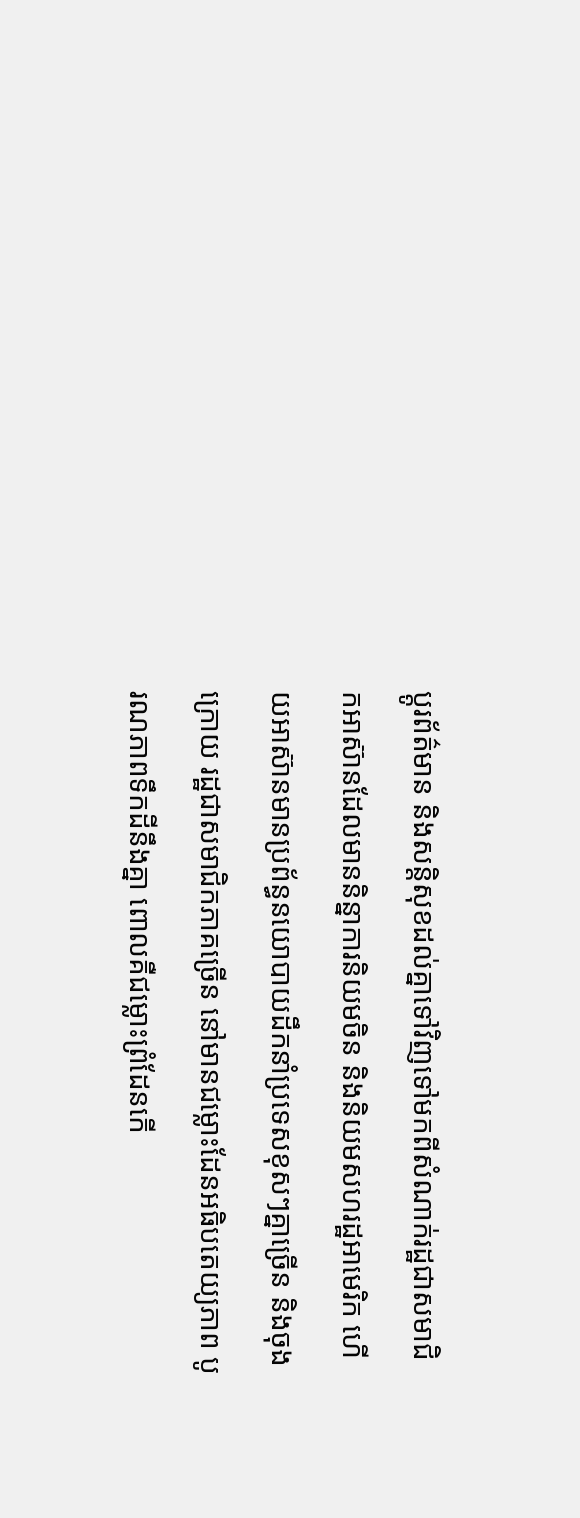ប្តូរព័ត៌មាន និងសន្តិសុខដល់គ្នាទៅវិញទៅមកពីសំណាក់រដ្ឋជាសមាជិកអាស៊ានដែលមាននិន្នាការនិយមចិន និងនិយមសហរដ្ឋអាមេរិក ហើយអាស៊ានមានប្រព័ន្ធនយោបាយដឹកនាំប្រទេសខុសៗគ្នាច្រើន និងចុងក្រោយ រដ្ឋជាសមាជិកភាគច្រើន នៅមានជម្លោះដែនអធិបតេយ្យភាព បូរណភាពទឹកដីនឹងគ្នា ពោលគឺជម្លោះព្រំដែនកើ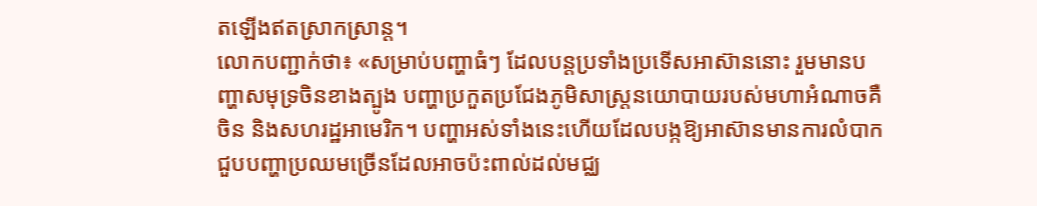តឡើងឥតស្រាកស្រាន្ត។
លោកបញ្ជាក់ថា៖ «សម្រាប់បញ្ហាធំៗ ដែលបន្តប្រទាំងប្រទើសអាស៊ាននោះ រួមមានបញ្ហាសមុទ្រចិនខាងត្បូង បញ្ហាប្រកួតប្រជែងភូមិសាស្ត្រនយោបាយរបស់មហាអំណាចគឺចិន និងសហរដ្ឋអាមេរិក។ បញ្ហាអស់ទាំងនេះហើយដែលបង្កឱ្យអាស៊ានមានការលំបាក ជួបបញ្ហាប្រឈមច្រើនដែលអាចប៉ះពាល់ដល់មជ្ឈ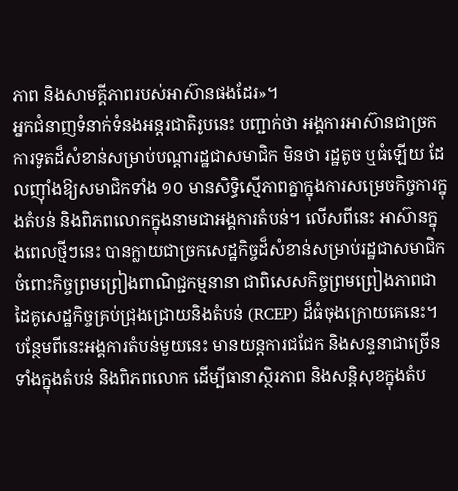ភាព និងសាមគ្គីភាពរបស់អាស៊ានផងដែរ»។
អ្នកជំនាញទំនាក់ទំនងអន្តរជាតិរូបនេះ បញ្ជាក់ថា អង្គការអាស៊ានជាច្រកការទូតដ៏សំខាន់សម្រាប់បណ្តារដ្ឋជាសមាជិក មិនថា រដ្ឋតូច ឬធំឡើយ ដែលញ៉ាំងឱ្យសមាជិកទាំង ១០ មានសិទ្ធិស្មើភាពគ្នាក្នុងការសម្រេចកិច្ចការក្នុងតំបន់ និងពិភពលោកក្នុងនាមជាអង្គការតំបន់។ លើសពីនេះ អាស៊ានក្នុងពេលថ្មីៗនេះ បានក្លាយជាច្រកសេដ្ឋកិច្ចដ៏សំខាន់សម្រាប់រដ្ឋជាសមាជិកចំពោះកិច្ចព្រមព្រៀងពាណិជ្ជកម្មនានា ជាពិសេសកិច្ចព្រមព្រៀងភាពជាដៃគូសេដ្ឋកិច្ចគ្រប់ជ្រុងជ្រោយនិងតំបន់ (RCEP) ដ៏ធំចុងក្រោយគេនេះ។ បន្ថែមពីនេះអង្គការតំបន់មួយនេះ មានយន្តការជជែក និងសន្ទនាជាច្រើនទាំងក្នុងតំបន់ និងពិភពលោក ដើម្បីធានាស្ថិរភាព និងសន្តិសុខក្នុងតំប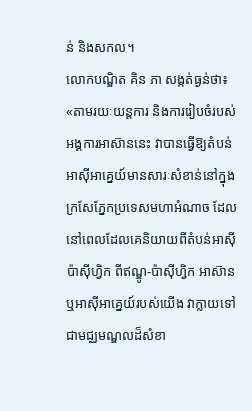ន់ និងសកល។
លោកបណ្ឌិត គិន ភា សង្កត់ធ្ងន់ថា៖ «តាមរយៈយន្តការ និងការរៀបចំរបស់អង្គការអាស៊ាននេះ វាបានធ្វើឱ្យតំបន់អាស៊ីអាគ្នេយ៍មានសារៈសំខាន់នៅក្នុងក្រសែភ្នែកប្រទេសមហាអំណាច ដែលនៅពេលដែលគេនិយាយពីតំបន់អាស៊ីប៉ាស៊ីហ្វិក ពីឥណ្ឌូ-ប៉ាស៊ីហ្វិក អាស៊ាន ឬអាស៊ីអាគ្នេយ៍របស់យើង វាក្លាយទៅជាមជ្ឈមណ្ឌលដ៏សំខា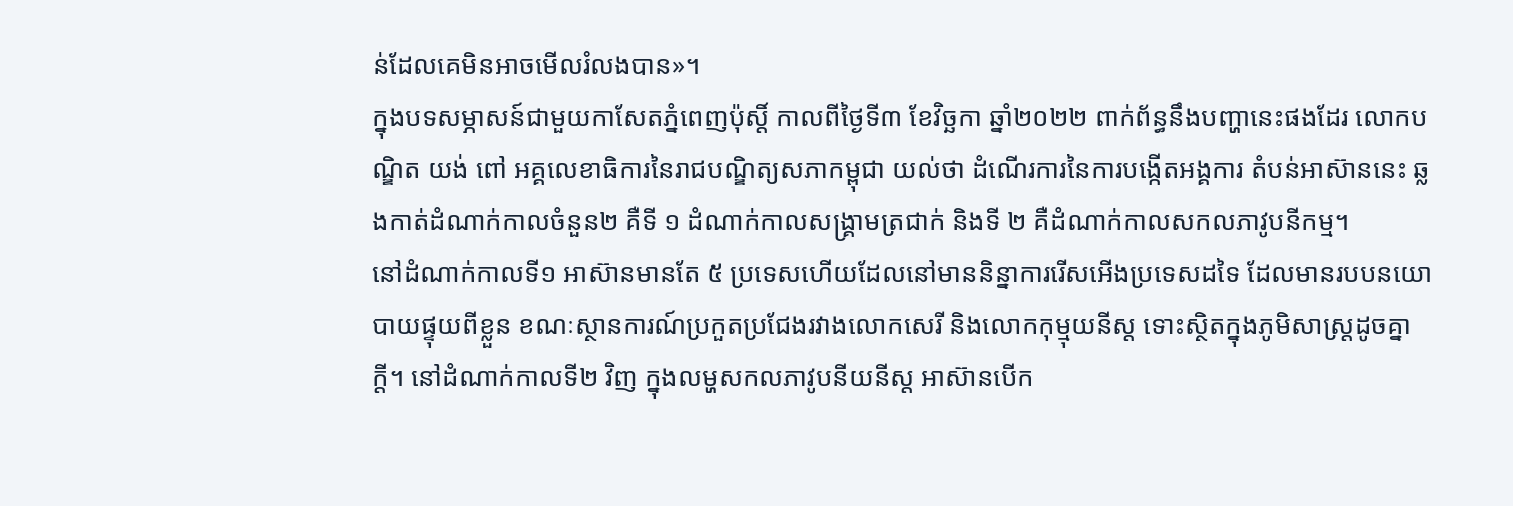ន់ដែលគេមិនអាចមើលរំលងបាន»។
ក្នុងបទសម្ភាសន៍ជាមួយកាសែតភ្នំពេញប៉ុស្តិ៍ កាលពីថ្ងៃទី៣ ខែវិច្ឆកា ឆ្នាំ២០២២ ពាក់ព័ន្ធនឹងបញ្ហានេះផងដែរ លោកបណ្ឌិត យង់ ពៅ អគ្គលេខាធិការនៃរាជបណ្ឌិត្យសភាកម្ពុជា យល់ថា ដំណើរការនៃការបង្កើតអង្គការ តំបន់អាស៊ាននេះ ឆ្លងកាត់ដំណាក់កាលចំនួន២ គឺទី ១ ដំណាក់កាលសង្គ្រាមត្រជាក់ និងទី ២ គឺដំណាក់កាលសកលភាវូបនីកម្ម។
នៅដំណាក់កាលទី១ អាស៊ានមានតែ ៥ ប្រទេសហើយដែលនៅមាននិន្នាការរើសអើងប្រទេសដទៃ ដែលមានរបបនយោបាយផ្ទុយពីខ្លួន ខណៈស្ថានការណ៍ប្រកួតប្រជែងរវាងលោកសេរី និងលោកកុម្មុយនីស្ត ទោះស្ថិតក្នុងភូមិសាស្ត្រដូចគ្នាក្តី។ នៅដំណាក់កាលទី២ វិញ ក្នុងលម្ហសកលភាវូបនីយនីស្ត អាស៊ានបើក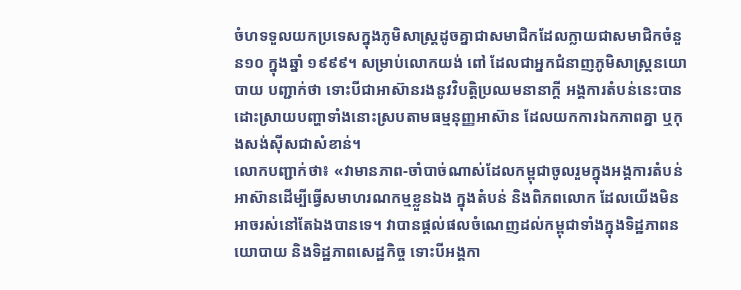ចំហទទួលយកប្រទេសក្នុងភូមិសាស្ត្រដូចគ្នាជាសមាជិកដែលក្លាយជាសមាជិកចំនួន១០ ក្នុងឆ្នាំ ១៩៩៩។ សម្រាប់លោកយង់ ពៅ ដែលជាអ្នកជំនាញភូមិសាស្ត្រនយោបាយ បញ្ជាក់ថា ទោះបីជាអាស៊ានរងនូវវិបត្តិប្រឈមនានាក្តី អង្គការតំបន់នេះបានដោះស្រាយបញ្ហាទាំងនោះស្របតាមធម្មនុញ្ញអាស៊ាន ដែលយកការឯកភាពគ្នា ឬកុងសង់ស៊ីសជាសំខាន់។
លោកបញ្ជាក់ថា៖ «វាមានភាព-ចាំបាច់ណាស់ដែលកម្ពុជាចូលរួមក្នុងអង្គការតំបន់អាស៊ានដើម្បីធ្វើសមាហរណកម្មខ្លួនឯង ក្នុងតំបន់ និងពិភពលោក ដែលយើងមិនអាចរស់នៅតែឯងបានទេ។ វាបានផ្តល់ផលចំណេញដល់កម្ពុជាទាំងក្នុងទិដ្ឋភាពនយោបាយ និងទិដ្ឋភាពសេដ្ឋកិច្ច ទោះបីអង្គកា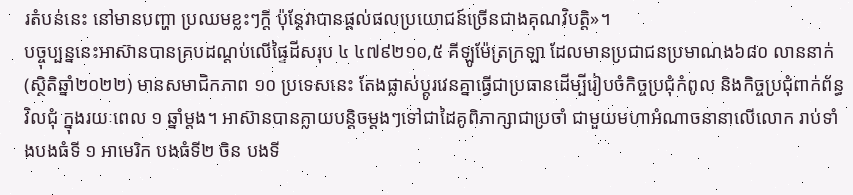រតំបន់នេះ នៅមានបញ្ហា ប្រឈមខ្លះៗក្តី ប៉ុន្តែវាបានផ្តល់ផលប្រយោជន៍ច្រើនជាងគុណវិបត្តិ»។
បច្ចុប្បន្ននេះអាស៊ានបានគ្របដណ្តប់លើផ្ទៃដីសរុប ៤ ៤៧៩២១០,៥ គីឡូម៉ែត្រក្រឡា ដែលមានប្រជាជនប្រមាណង៦៨០ លាននាក់ (ស្ថិតិឆ្នាំ២០២២) មានសមាជិកភាព ១០ ប្រទេសនេះ តែងផ្លាស់ប្តូរវេនគ្នាធ្វើជាប្រធានដើម្បីរៀបចំកិច្ចប្រជុំកំពូល និងកិច្ចប្រជុំពាក់ព័ន្ធវិលជុំ ក្នុងរយៈពេល ១ ឆ្នាំម្តង។ អាស៊ានបានក្លាយបន្តិចម្ដងៗទៅជាដៃគូពិភាក្សាជាប្រចាំ ជាមួយមហាអំណាចនានាលើលោក រាប់ទាំងបងធំទី ១ អាមេរិក បងធំទី២ ចិន បងទី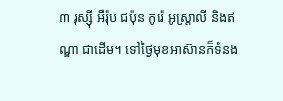៣ រុស្ស៊ី អឺរ៉ុប ជប៉ុន កូរ៉េ អូស្ត្រាលី និងឥណ្ឌា ជាដើម។ ទៅថ្ងៃមុខអាស៊ានក៏ទំនង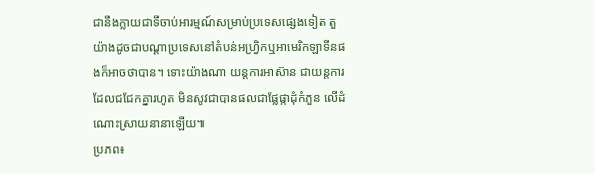ជានឹងក្លាយជាទីចាប់អារម្មណ៍សម្រាប់ប្រទេសផ្សេងទៀត តួយ៉ាងដូចជាបណ្តាប្រទេសនៅតំបន់អហ្រ្វិកឬអាមេរិកឡាទីនផងក៏អាចថាបាន។ ទោះយ៉ាងណា យន្តការអាស៊ាន ជាយន្តការដែលជជែកគ្នារហូត មិនសូវជាបានផលជាផ្លែផ្កាដុំកំភួន លើដំណោះស្រាយនានាឡើយ៕
ប្រភព៖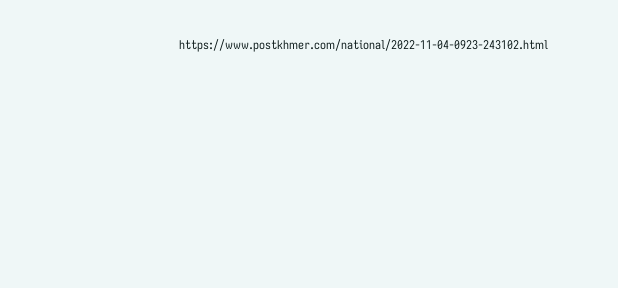https://www.postkhmer.com/national/2022-11-04-0923-243102.html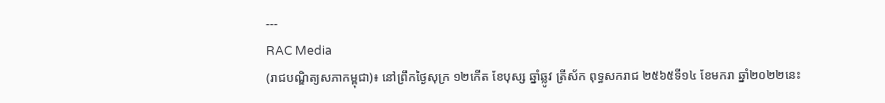---
RAC Media
(រាជបណ្ឌិត្យសភាកម្ពុជា)៖ នៅព្រឹកថ្ងៃសុក្រ ១២កើត ខែបុស្ស ឆ្នាំឆ្លូវ ត្រីស័ក ពុទ្ធសករាជ ២៥៦៥ទី១៤ ខែមករា ឆ្នាំ២០២២នេះ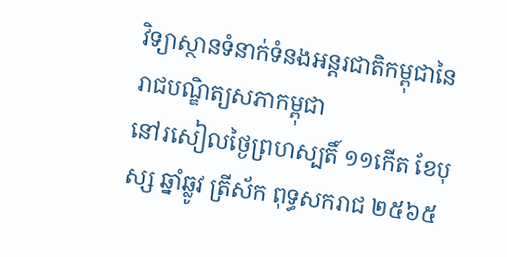វិទ្យាស្ថានទំនាក់ទំនងអន្តរជាតិកម្ពុជានៃរាជបណ្ឌិត្យសភាកម្ពុជា
នៅរសៀលថ្ងៃព្រហស្បតិ៍ ១១កើត ខែបុស្ស ឆ្នាំឆ្លូវ ត្រីស័ក ពុទ្ធសករាជ ២៥៦៥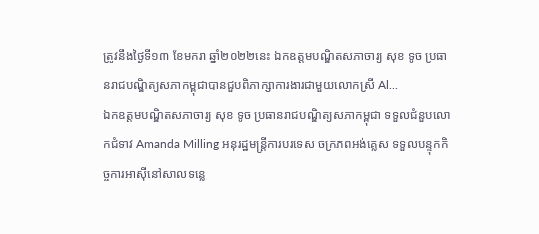ត្រូវនឹងថ្ងៃទី១៣ ខែមករា ឆ្នាំ២០២២នេះ ឯកឧត្តមបណ្ឌិតសភាចារ្យ សុខ ទូច ប្រធានរាជបណ្ឌិត្យសភាកម្ពុជាបានជួបពិភាក្សាការងារជាមួយលោកស្រី Al...
ឯកឧត្តមបណ្ឌិតសភាចារ្យ សុខ ទូច ប្រធានរាជបណ្ឌិត្យសភាកម្ពុជា ទទួលជំនួបលោកជំទាវ Amanda Milling អនុរដ្ឋមន្ត្រីការបរទេស ចក្រភពអង់គ្លេស ទទួលបន្ទុកកិច្ចការអាស៊ីនៅសាលទន្លេ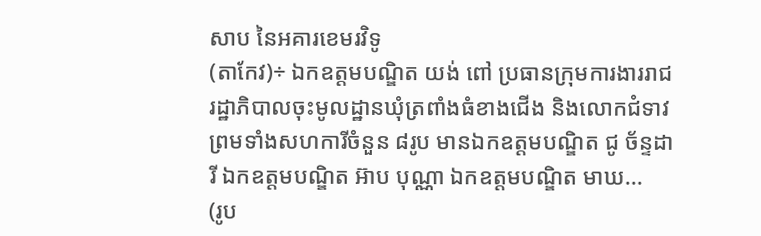សាប នៃអគារខេមរវិទូ
(តាកែវ)÷ ឯកឧត្តមបណ្ឌិត យង់ ពៅ ប្រធានក្រុមការងាររាជរដ្ឋាភិបាលចុះមូលដ្ឋានឃុំត្រពាំងធំខាងជើង និងលោកជំទាវ ព្រមទាំងសហការីចំនួន ៨រូប មានឯកឧត្តមបណ្ឌិត ជូ ច័ន្ទដារី ឯកឧត្តមបណ្ឌិត អ៊ាប បុណ្ណា ឯកឧត្តមបណ្ឌិត មាឃ...
(រូប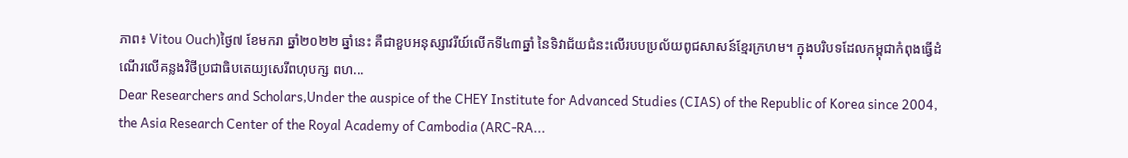ភាព៖ Vitou Ouch)ថ្ងៃ៧ ខែមករា ឆ្នាំ២០២២ ឆ្នាំនេះ គឺជាខួបអនុស្សាវរីយ៍លើកទី៤៣ឆ្នាំ នៃទិវាជ័យជំនះលើរបបប្រល័យពូជសាសន៍ខ្មែរក្រហម។ ក្នុងបរិបទដែលកម្ពុជាកំពុងធ្វើដំណើរលើគន្លងវិថីប្រជាធិបតេយ្យសេរីពហុបក្ស ពហ...
Dear Researchers and Scholars,Under the auspice of the CHEY Institute for Advanced Studies (CIAS) of the Republic of Korea since 2004, the Asia Research Center of the Royal Academy of Cambodia (ARC-RA...